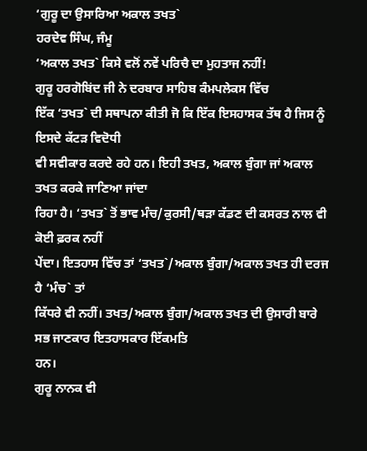‘ਗੁਰੂ ਦਾ ਉਸਾਰਿਆ ਅਕਾਲ ਤਖਤ`
ਹਰਦੇਵ ਸਿੰਘ, ਜੰਮੂ
‘ਅਕਾਲ ਤਖਤ` ਕਿਸੇ ਵਲੋਂ ਨਵੇਂ ਪਰਿਚੈ ਦਾ ਮੁਹਤਾਜ ਨਹੀਂ!
ਗੁਰੂ ਹਰਗੋਬਿਂਦ ਜੀ ਨੇ ਦਰਬਾਰ ਸਾਹਿਬ ਕੰਮਪਲੇਕਸ ਵਿੱਚ
ਇੱਕ ‘ਤਖਤ` ਦੀ ਸਥਾਪਨਾ ਕੀਤੀ ਜੋ ਕਿ ਇੱਕ ਇਸਹਾਸਕ ਤੱਥ ਹੈ ਜਿਸ ਨੂੰ ਇਸਦੇ ਕੱਟੜ ਵਿਦੋਧੀ
ਵੀ ਸਵੀਕਾਰ ਕਰਦੇ ਰਹੇ ਹਨ। ਇਹੀ ਤਖਤ, ਅਕਾਲ ਬੁੰਗਾ ਜਾਂ ਅਕਾਲ ਤਖਤ ਕਰਕੇ ਜਾਣਿਆ ਜਾਂਦਾ
ਰਿਹਾ ਹੈ। ‘ਤਖਤ` ਤੋਂ ਭਾਵ ਮੰਚ/ਕੁਰਸੀ/ਥੜਾ ਕੱਡਣ ਦੀ ਕਸਰਤ ਨਾਲ ਵੀ ਕੋਈ ਫ਼ਰਕ ਨਹੀਂ
ਪੇਂਦਾ। ਇਤਹਾਸ ਵਿੱਚ ਤਾਂ ‘ਤਖਤ`/ਅਕਾਲ ਬੁੰਗਾ/ਅਕਾਲ ਤਖਤ ਹੀ ਦਰਜ ਹੈ ‘ਮੰਚ` ਤਾਂ
ਕਿੱਧਰੇ ਵੀ ਨਹੀਂ। ਤਖਤ/ਅਕਾਲ ਬੁੰਗਾ/ਅਕਾਲ ਤਖਤ ਦੀ ਉਸਾਰੀ ਬਾਰੇ ਸਭ ਜਾਣਕਾਰ ਇਤਹਾਸਕਾਰ ਇੱਕਮਤਿ
ਹਨ।
ਗੁਰੂ ਨਾਨਕ ਵੀ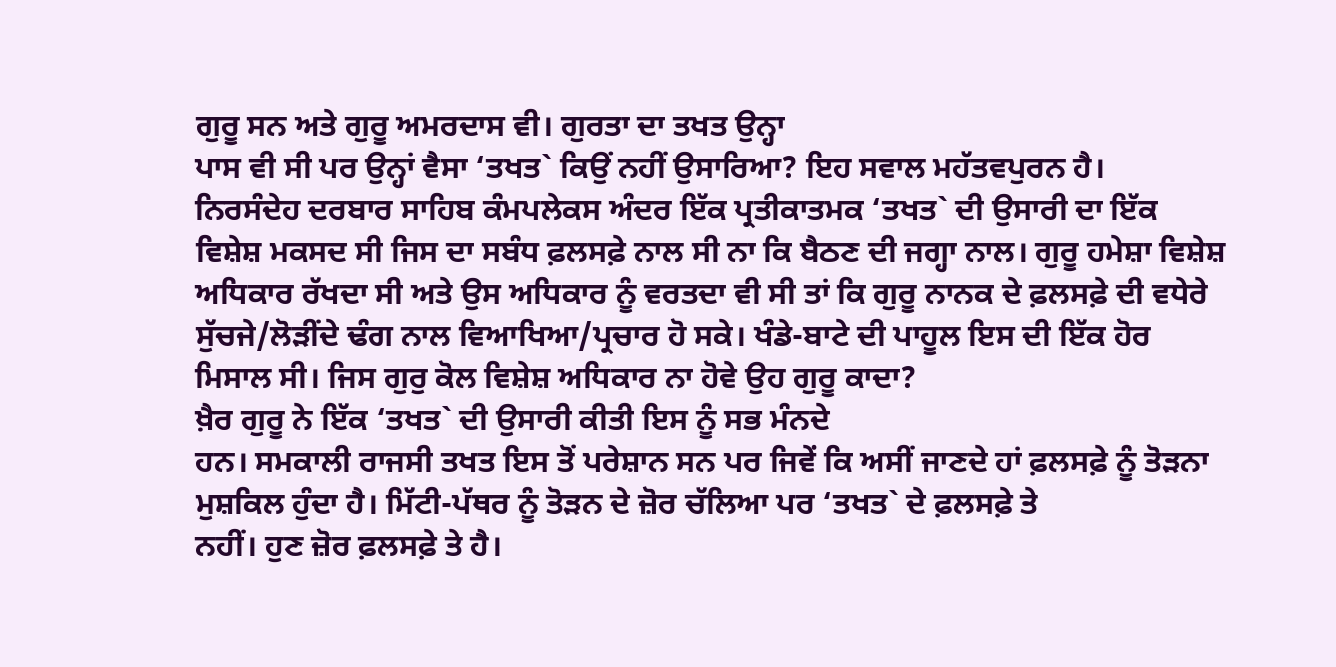ਗੁਰੂ ਸਨ ਅਤੇ ਗੁਰੂ ਅਮਰਦਾਸ ਵੀ। ਗੁਰਤਾ ਦਾ ਤਖਤ ਉਨ੍ਹਾ
ਪਾਸ ਵੀ ਸੀ ਪਰ ਉਨ੍ਹਾਂ ਵੈਸਾ ‘ਤਖਤ` ਕਿਉਂ ਨਹੀਂ ਉਸਾਰਿਆ? ਇਹ ਸਵਾਲ ਮਹੱਤਵਪੁਰਨ ਹੈ।
ਨਿਰਸੰਦੇਹ ਦਰਬਾਰ ਸਾਹਿਬ ਕੰਮਪਲੇਕਸ ਅੰਦਰ ਇੱਕ ਪ੍ਰਤੀਕਾਤਮਕ ‘ਤਖਤ` ਦੀ ਉਸਾਰੀ ਦਾ ਇੱਕ
ਵਿਸ਼ੇਸ਼ ਮਕਸਦ ਸੀ ਜਿਸ ਦਾ ਸਬੰਧ ਫ਼ਲਸਫ਼ੇ ਨਾਲ ਸੀ ਨਾ ਕਿ ਬੈਠਣ ਦੀ ਜਗ੍ਹਾ ਨਾਲ। ਗੁਰੂ ਹਮੇਸ਼ਾ ਵਿਸ਼ੇਸ਼
ਅਧਿਕਾਰ ਰੱਖਦਾ ਸੀ ਅਤੇ ਉਸ ਅਧਿਕਾਰ ਨੂੰ ਵਰਤਦਾ ਵੀ ਸੀ ਤਾਂ ਕਿ ਗੁਰੂ ਨਾਨਕ ਦੇ ਫ਼ਲਸਫ਼ੇ ਦੀ ਵਧੇਰੇ
ਸੁੱਚਜੇ/ਲੋੜੀਂਦੇ ਢੰਗ ਨਾਲ ਵਿਆਖਿਆ/ਪ੍ਰਚਾਰ ਹੋ ਸਕੇ। ਖੰਡੇ-ਬਾਟੇ ਦੀ ਪਾਹੂਲ ਇਸ ਦੀ ਇੱਕ ਹੋਰ
ਮਿਸਾਲ ਸੀ। ਜਿਸ ਗੁਰੁ ਕੋਲ ਵਿਸ਼ੇਸ਼ ਅਧਿਕਾਰ ਨਾ ਹੋਵੇ ਉਹ ਗੁਰੂ ਕਾਦਾ?
ਖ਼ੈਰ ਗੁਰੂ ਨੇ ਇੱਕ ‘ਤਖਤ` ਦੀ ਉਸਾਰੀ ਕੀਤੀ ਇਸ ਨੂੰ ਸਭ ਮੰਨਦੇ
ਹਨ। ਸਮਕਾਲੀ ਰਾਜਸੀ ਤਖਤ ਇਸ ਤੋਂ ਪਰੇਸ਼ਾਨ ਸਨ ਪਰ ਜਿਵੇਂ ਕਿ ਅਸੀਂ ਜਾਣਦੇ ਹਾਂ ਫ਼ਲਸਫ਼ੇ ਨੂੰ ਤੋੜਨਾ
ਮੁਸ਼ਕਿਲ ਹੁੰਦਾ ਹੈ। ਮਿੱਟੀ-ਪੱਥਰ ਨੂੰ ਤੋੜਨ ਦੇ ਜ਼ੋਰ ਚੱਲਿਆ ਪਰ ‘ਤਖਤ` ਦੇ ਫ਼ਲਸਫ਼ੇ ਤੇ
ਨਹੀਂ। ਹੁਣ ਜ਼ੋਰ ਫ਼ਲਸਫ਼ੇ ਤੇ ਹੈ।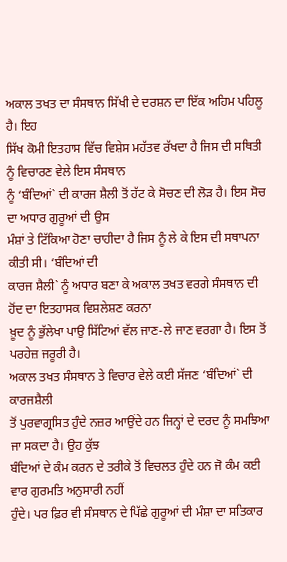ਅਕਾਲ ਤਖਤ ਦਾ ਸੰਸਥਾਨ ਸਿੱਖੀ ਦੇ ਦਰਸ਼ਨ ਦਾ ਇੱਕ ਅਹਿਮ ਪਹਿਲੂ ਹੈ। ਇਹ
ਸਿੱਖ ਕੋਮੀ ਇਤਹਾਸ ਵਿੱਚ ਵਿਸ਼ੇਸ ਮਹੱਤਵ ਰੱਖਦਾ ਹੈ ਜਿਸ ਦੀ ਸਥਿਤੀ ਨੂੰ ਵਿਚਾਰਣ ਵੇਲੇ ਇਸ ਸੰਸਥਾਨ
ਨੂੰ ‘ਬੰਦਿਆਂ` ਦੀ ਕਾਰਜ ਸ਼ੈਲੀ ਤੋਂ ਹੱਟ ਕੇ ਸੋਚਣ ਦੀ ਲੋੜ ਹੈ। ਇਸ ਸੋਚ ਦਾ ਅਧਾਰ ਗੁਰੂਆਂ ਦੀ ਉਸ
ਮੰਸ਼ਾਂ ਤੇ ਟਿੱਕਿਆ ਹੋਣਾ ਚਾਹੀਦਾ ਹੈ ਜਿਸ ਨੂੰ ਲੇ ਕੇ ਇਸ ਦੀ ਸਥਾਪਨਾ ਕੀਤੀ ਸੀ। ‘ਬੰਦਿਆਂ ਦੀ
ਕਾਰਜ ਸ਼ੈਲੀ` ਨੂੰ ਅਧਾਰ ਬਣਾ ਕੇ ਅਕਾਲ ਤਖਤ ਵਰਗੇ ਸੰਸਥਾਨ ਦੀ ਹੋਂਦ ਦਾ ਇਤਹਾਸਕ ਵਿਸ਼ਲੇਸ਼ਣ ਕਰਨਾ
ਖ਼ੂਦ ਨੂੰ ਭੁੱਲੇਖਾ ਪਾਉ ਸਿੱਟਿਆਂ ਵੱਲ ਜਾਣ-ਲੇ ਜਾਣ ਵਰਗਾ ਹੈ। ਇਸ ਤੋਂ ਪਰਹੇਜ਼ ਜਰੂਰੀ ਹੈ।
ਅਕਾਲ ਤਖਤ ਸੰਸਥਾਨ ਤੇ ਵਿਚਾਰ ਵੇਲੇ ਕਈ ਸੱਜਣ ‘ਬੰਦਿਆਂ` ਦੀ ਕਾਰਜਸ਼ੈਲੀ
ਤੋਂ ਪੁਰਵਾਗ੍ਰਸਿਤ ਹੁੰਦੇ ਨਜ਼ਰ ਆਉਂਦੇ ਹਨ ਜਿਨ੍ਹਾਂ ਦੇ ਦਰਦ ਨੂੰ ਸਮਝਿਆ ਜਾ ਸਕਦਾ ਹੈ। ਉਹ ਕੁੱਝ
ਬੰਦਿਆਂ ਦੇ ਕੰਮ ਕਰਨ ਦੇ ਤਰੀਕੇ ਤੋਂ ਵਿਚਲਤ ਹੁੰਦੇ ਹਨ ਜੋ ਕੰਮ ਕਈ ਵਾਰ ਗੁਰਮਤਿ ਅਨੁਸਾਰੀ ਨਹੀਂ
ਹੁੰਦੇ। ਪਰ ਫ਼ਿਰ ਵੀ ਸੰਸਥਾਨ ਦੇ ਪਿੱਛੇ ਗੁਰੂਆਂ ਦੀ ਮੰਸ਼ਾ ਦਾ ਸਤਿਕਾਰ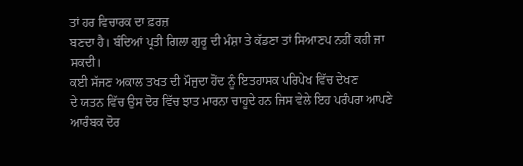ਤਾਂ ਹਰ ਵਿਚਾਰਕ ਦਾ ਫ਼ਰਜ਼
ਬਣਦਾ ਹੈ। ਬੰਦਿਆਂ ਪ੍ਰਤੀ ਗਿਲਾ ਗੁਰੂ ਦੀ ਮੰਸ਼ਾ ਤੇ ਕੱਡਣਾ ਤਾਂ ਸਿਆਣਪ ਨਹੀਂ ਕਹੀ ਜਾ ਸਕਦੀ।
ਕਈ ਸੱਜਣ ਅਕਾਲ ਤਖਤ ਦੀ ਮੌਜੁਦਾ ਹੋਂਦ ਨੂੰ ਇਤਹਾਸਕ ਪਰਿਪੇਖ ਵਿੱਚ ਦੇਖਣ
ਦੇ ਯਤਨ ਵਿੱਚ ਉਸ ਦੋਰ ਵਿੱਚ ਝਾਤ ਮਾਰਨਾ ਚਾਹੂਦੇ ਹਨ ਜਿਸ ਵੇਲੇ ਇਹ ਪਰੰਪਰਾ ਆਪਣੇ ਆਰੰਬਕ ਦੋਰ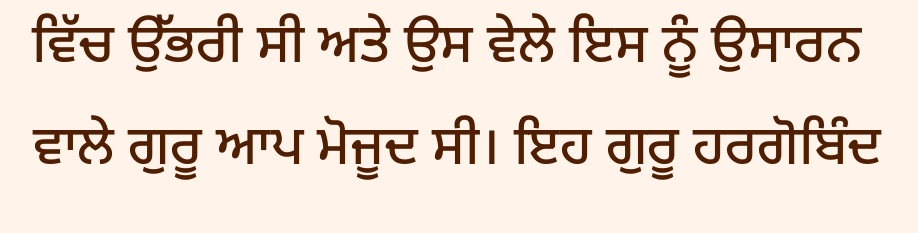ਵਿੱਚ ਉੱਭਰੀ ਸੀ ਅਤੇ ਉਸ ਵੇਲੇ ਇਸ ਨੂੰ ਉਸਾਰਨ ਵਾਲੇ ਗੁਰੂ ਆਪ ਮੋਜੂਦ ਸੀ। ਇਹ ਗੁਰੂ ਹਰਗੋਬਿੰਦ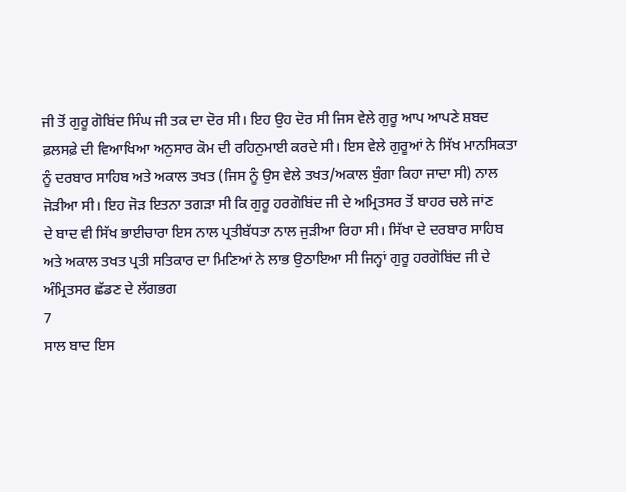ਜੀ ਤੋਂ ਗੁਰੂ ਗੋਬਿਂਦ ਸਿੰਘ ਜੀ ਤਕ ਦਾ ਦੋਰ ਸੀ। ਇਹ ਉਹ ਦੋਰ ਸੀ ਜਿਸ ਵੇਲੇ ਗੁਰੂ ਆਪ ਆਪਣੇ ਸ਼ਬਦ
ਫ਼ਲਸਫ਼ੇ ਦੀ ਵਿਆਖਿਆ ਅਨੁਸਾਰ ਕੋਮ ਦੀ ਰਹਿਨੁਮਾਈ ਕਰਦੇ ਸੀ। ਇਸ ਵੇਲੇ ਗੁਰੂਆਂ ਨੇ ਸਿੱਖ ਮਾਨਸਿਕਤਾ
ਨੂੰ ਦਰਬਾਰ ਸਾਹਿਬ ਅਤੇ ਅਕਾਲ ਤਖਤ (ਜਿਸ ਨੂੰ ਉਸ ਵੇਲੇ ਤਖਤ/ਅਕਾਲ ਬੁੰਗਾ ਕਿਹਾ ਜਾਦਾ ਸੀ) ਨਾਲ
ਜੋੜੀਆ ਸੀ। ਇਹ ਜੋੜ ਇਤਨਾ ਤਗੜਾ ਸੀ ਕਿ ਗੁਰੂ ਹਰਗੋਬਿਂਦ ਜੀ ਦੇ ਅਮ੍ਰਿਤਸਰ ਤੋਂ ਬਾਹਰ ਚਲੇ ਜਾਂਣ
ਦੇ ਬਾਦ ਵੀ ਸਿੱਖ ਭਾਈਚਾਰਾ ਇਸ ਨਾਲ ਪ੍ਰਤੀਬੱਧਤਾ ਨਾਲ ਜੁੜੀਆ ਰਿਹਾ ਸੀ। ਸਿੱਖਾ ਦੇ ਦਰਬਾਰ ਸਾਹਿਬ
ਅਤੇ ਅਕਾਲ ਤਖਤ ਪ੍ਰਤੀ ਸਤਿਕਾਰ ਦਾ ਮਿਣਿਆਂ ਨੇ ਲਾਭ ਉਠਾਇਆ ਸੀ ਜਿਨ੍ਹਾਂ ਗੁਰੂ ਹਰਗੋਬਿਂਦ ਜੀ ਦੇ
ਅੰਮ੍ਰਿਤਸਰ ਛੱਡਣ ਦੇ ਲੱਗਭਗ
7
ਸਾਲ ਬਾਦ ਇਸ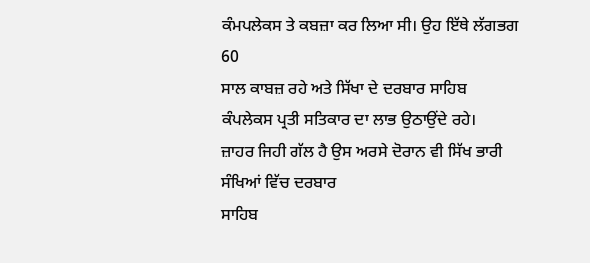ਕੰਮਪਲੇਕਸ ਤੇ ਕਬਜ਼ਾ ਕਰ ਲਿਆ ਸੀ। ਉਹ ਇੱਥੇ ਲੱਗਭਗ 60
ਸਾਲ ਕਾਬਜ਼ ਰਹੇ ਅਤੇ ਸਿੱਖਾ ਦੇ ਦਰਬਾਰ ਸਾਹਿਬ ਕੰਪਲੇਕਸ ਪ੍ਰਤੀ ਸਤਿਕਾਰ ਦਾ ਲਾਭ ਉਠਾਉਂਦੇ ਰਹੇ।
ਜ਼ਾਹਰ ਜਿਹੀ ਗੱਲ ਹੈ ਉਸ ਅਰਸੇ ਦੋਰਾਨ ਵੀ ਸਿੱਖ ਭਾਰੀ ਸੰਖਿਆਂ ਵਿੱਚ ਦਰਬਾਰ
ਸਾਹਿਬ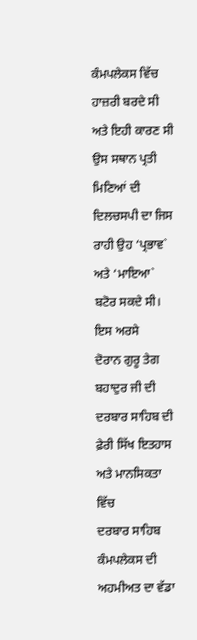ਕੰਮਪਲੇਕਸ ਵਿੱਚ ਹਾਜ਼ਰੀ ਬਰਦੇ ਸੀ ਅਤੇ ਇਹੀ ਕਾਰਣ ਸੀ ਉਸ ਸਥਾਨ ਪ੍ਰਤੀ ਮਿਣਿਆਂ ਦੀ
ਦਿਲਚਸਪੀ ਦਾ ਜਿਸ ਰਾਹੀ ਉਹ ‘ਪ੍ਰਭਾਵ` ਅਤੇ ‘ਮਾਇਆ` ਬਟੋਰ ਸਕਦੇ ਸੀ। ਇਸ ਅਰਸੇ
ਦੋਰਾਨ ਗੁਰੂ ਤੇਗ ਬਹਾਦੁਰ ਜੀ ਦੀ ਦਰਬਾਰ ਸਾਹਿਬ ਦੀ ਫ਼ੇਰੀ ਸਿੱਖ ਇਤਹਾਸ ਅਤੇ ਮਾਨਸਿਕਤਾ ਵਿੱਚ
ਦਰਬਾਰ ਸਾਹਿਬ ਕੰਮਪਲੇਕਸ ਦੀ ਅਹਮੀਅਤ ਦਾ ਵੱਡਾ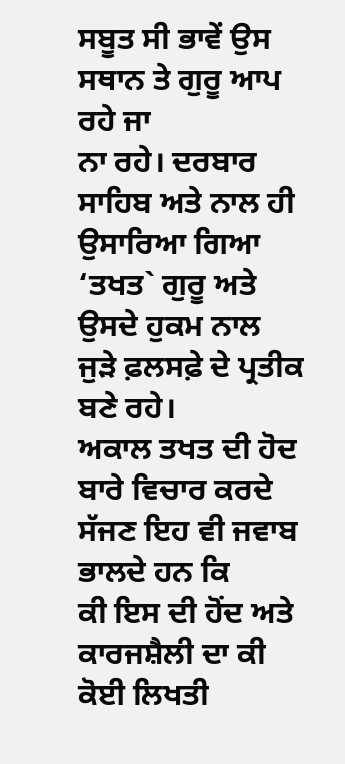ਸਬੂਤ ਸੀ ਭਾਵੇਂ ਉਸ ਸਥਾਨ ਤੇ ਗੁਰੂ ਆਪ ਰਹੇ ਜਾ
ਨਾ ਰਹੇ। ਦਰਬਾਰ ਸਾਹਿਬ ਅਤੇ ਨਾਲ ਹੀ ਉਸਾਰਿਆ ਗਿਆ ‘ਤਖਤ` ਗੁਰੂ ਅਤੇ ਉਸਦੇ ਹੁਕਮ ਨਾਲ
ਜੁੜੇ ਫ਼ਲਸਫ਼ੇ ਦੇ ਪ੍ਰਤੀਕ ਬਣੇ ਰਹੇ।
ਅਕਾਲ ਤਖਤ ਦੀ ਹੋਦ ਬਾਰੇ ਵਿਚਾਰ ਕਰਦੇ ਸੱਜਣ ਇਹ ਵੀ ਜਵਾਬ ਭਾਲਦੇ ਹਨ ਕਿ
ਕੀ ਇਸ ਦੀ ਹੋਂਦ ਅਤੇ ਕਾਰਜਸ਼ੈਲੀ ਦਾ ਕੀ ਕੋਈ ਲਿਖਤੀ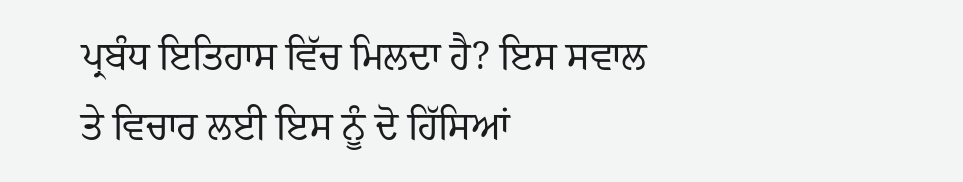ਪ੍ਰਬੰਧ ਇਤਿਹਾਸ ਵਿੱਚ ਮਿਲਦਾ ਹੈ? ਇਸ ਸਵਾਲ
ਤੇ ਵਿਚਾਰ ਲਈ ਇਸ ਨੂੰ ਦੋ ਹਿੱਸਿਆਂ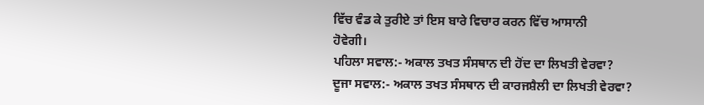ਵਿੱਚ ਵੰਡ ਕੇ ਤੁਰੀਏ ਤਾਂ ਇਸ ਬਾਰੇ ਵਿਚਾਰ ਕਰਨ ਵਿੱਚ ਆਸਾਨੀ
ਹੋਵੇਗੀ।
ਪਹਿਲਾ ਸਵਾਲ:- ਅਕਾਲ ਤਖਤ ਸੰਸਥਾਨ ਦੀ ਹੋਂਦ ਦਾ ਲਿਖਤੀ ਵੇਰਵਾ?
ਦੂਜਾ ਸਵਾਲ:- ਅਕਾਲ ਤਖਤ ਸੰਸਥਾਨ ਦੀ ਕਾਰਜਸ਼ੈਲੀ ਦਾ ਲਿਖਤੀ ਵੇਰਵਾ?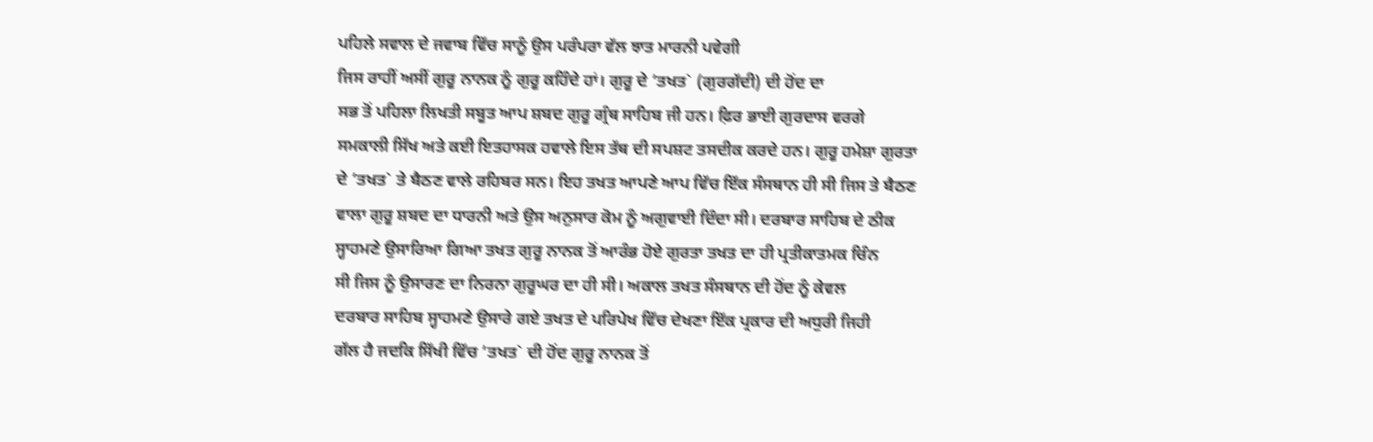ਪਹਿਲੇ ਸਵਾਲ ਦੇ ਜਵਾਬ ਵਿੱਚ ਸਾਨੂੰ ਉਸ ਪਰੰਪਰਾ ਵੱਲ ਝਾਤ ਮਾਰਨੀ ਪਵੇਗੀ
ਜਿਸ ਰਾਹੀਂ ਅਸੀਂ ਗੁਰੂ ਨਾਨਕ ਨੂੰ ਗੁਰੂ ਕਹਿੰਦੇ ਹਾਂ। ਗੁਰੂ ਦੇ ‘ਤਖਤ` (ਗੁਰਗੱਦੀ) ਦੀ ਹੋਂਦ ਦਾ
ਸਭ ਤੋਂ ਪਹਿਲਾ ਲਿਖਤੀ ਸਬੂਤ ਆਪ ਸ਼ਬਦ ਗੁਰੂ ਗ੍ਰੰਥ ਸਾਹਿਬ ਜੀ ਹਨ। ਫ਼ਿਰ ਭਾਈ ਗੁਰਦਾਸ ਵਰਗੇ
ਸਮਕਾਲੀ ਸਿੱਖ ਅਤੇ ਕਈ ਇਤਹਾਸਕ ਹਵਾਲੇ ਇਸ ਤੱਥ ਦੀ ਸਪਸ਼ਟ ਤਸਦੀਕ ਕਰਦੇ ਹਨ। ਗੁਰੂ ਹਮੇਸ਼ਾ ਗੁਰਤਾ
ਦੇ ‘ਤਖਤ` ਤੇ ਬੈਠਣ ਵਾਲੇ ਰਹਿਬਰ ਸਨ। ਇਹ ਤਖਤ ਆਪਣੇ ਆਪ ਵਿੱਚ ਇੱਕ ਸੰਸਥਾਨ ਹੀ ਸੀ ਜਿਸ ਤੇ ਬੈਠਣ
ਵਾਲਾ ਗੁਰੂ ਸ਼ਬਦ ਦਾ ਧਾਰਨੀ ਅਤੇ ਉਸ ਅਨੁਸਾਰ ਕੋਮ ਨੂੰ ਅਗੁਵਾਈ ਦਿੰਦਾ ਸੀ। ਦਰਬਾਰ ਸਾਹਿਬ ਦੇ ਠੀਕ
ਸ੍ਹਾਹਮਣੇ ਉਸਾਰਿਆ ਗਿਆ ਤਖਤ ਗੁਰੂ ਨਾਨਕ ਤੋਂ ਆਰੰਭ ਹੋਏ ਗੁਰਤਾ ਤਖਤ ਦਾ ਹੀ ਪ੍ਰਤੀਕਾਤਮਕ ਚਿੰਨ
ਸੀ ਜਿਸ ਨੂੰ ਉਸਾਰਣ ਦਾ ਨਿਰਨਾ ਗੁਰੂਘਰ ਦਾ ਹੀ ਸੀ। ਅਕਾਲ ਤਖਤ ਸੰਸਥਾਨ ਦੀ ਹੋਂਦ ਨੂੰ ਕੇਵਲ
ਦਰਬਾਰ ਸਾਹਿਬ ਸ੍ਹਾਹਮਣੇ ਉਸਾਰੇ ਗਏ ਤਖਤ ਦੇ ਪਰਿਪੇਖ ਵਿੱਚ ਦੇਖਣਾ ਇੱਕ ਪ੍ਰਕਾਰ ਦੀ ਅਧੁਰੀ ਜਿਹੀ
ਗੱਲ ਹੈ ਜਦਕਿ ਸਿੱਖੀ ਵਿੱਚ ‘ਤਖਤ` ਦੀ ਹੋਂਦ ਗੁਰੂ ਨਾਨਕ ਤੋਂ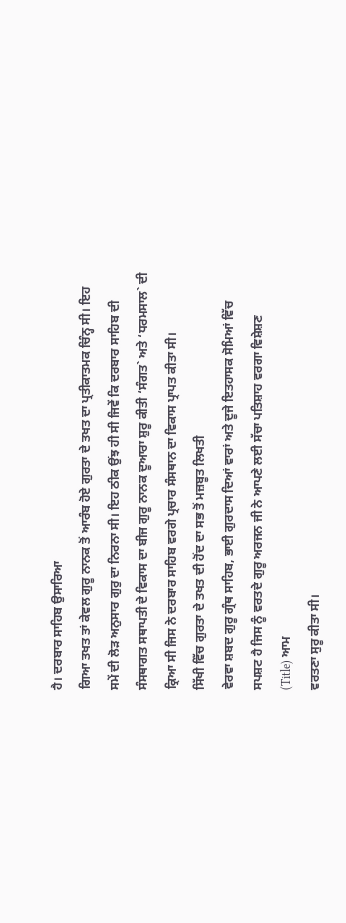ਹੈ। ਦਰਬਾਰ ਸਾਹਿਬ ਉਸਾਰਿਆ
ਗਿਆ ਤਖਤ ਤਾਂ ਕੇਵਲ ਗੁਰੂ ਨਾਨਕ ਤੋਂ ਆਰੰਬ ਹੋਏ ਗੁਰਤਾ ਦੇ ਤਖਤ ਦਾ ਪ੍ਰਤੀਕਾਤਮਕ ਚਿੰਨ੍ਹ ਸੀ। ਇਹ
ਸਮੇਂ ਦੀ ਲੋੜ ਅਨੁਸਾਰ ਗੁਰੁ ਦਾ ਨਿਰਨਾ ਸੀ। ਇਹ ਠੀਕ ਉਂਝ ਹੀ ਸੀ ਜਿਵੇਂ ਕਿ ਦਰਬਾਰ ਸਾਹਿਬ ਦੀ
ਸੰਸਥਾਗਤ ਸਥਾਪਤੀ ਦੇ ਵਿਕਾਸ ਦਾ ਬੀਜ ਗੁਰੂ ਨਾਨਕ ਦੂਆਰਾ ਸ਼ੁਰੂ ਕੀਤੀ ‘ਸੰਗਤ` ਅਤੇ ‘ਧਰਮਸਾਲ` ਦੀ
ਕ੍ਰਿਆ ਸੀ ਜਿਸ ਨੇ ਦਰਬਾਰ ਸਾਹਿਬ ਵਰਗੇ ਪ੍ਰਚਾਰ ਸੰਸਥਾਨ ਦਾ ਵਿਕਾਸ ਪ੍ਰਾਪਤ ਕੀਤਾ ਸੀ।
ਸਿੱਖੀ ਵਿੱਚ ਗੁਰਤਾ ਦੇ ਤਖਤ ਦੀ ਹੋਂਦ ਦਾ ਸਭ ਤੋਂ ਮਜ਼ਬੂਤ ਲਿਖਤੀ
ਵੇਰਵਾ ਸ਼ਬਦ ਗੁਰੂ ਗ੍ਰੰਥ ਸਾਹਿਬ, ਭਾਈ ਗੁਰਦਾਸ ਦਿਆਂ ਵਾਰਾਂ ਅਤੇ ਦੂਜੇ ਇਤਹਾਸਕ ਸੋਮਿਆਂ ਵਿੱਚ
ਸਪਸ਼ਟ ਹੈ ਜਿਸ ਨੂੰ ਵਰਤਦੇ ਗੁਰੂ ਅਰਜਨ ਜੀ ਨੇ ਆਪਣੇ ਲਈ ਸੱਚਾ ਪਤਿਸ਼ਾਹ ਵਰਗਾ ਵਿਸ਼ੇਸ਼ਣ
(Title) ਆਮ
ਵਰਤਣਾ ਸੁਰੂ ਕੀਤਾ ਸੀ।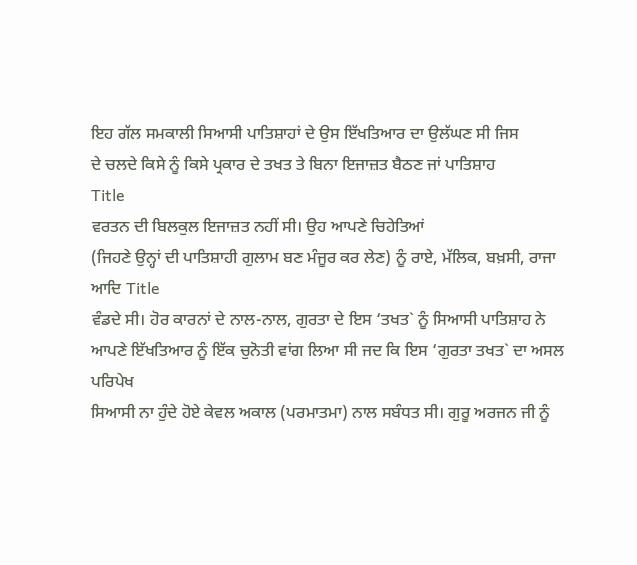ਇਹ ਗੱਲ ਸਮਕਾਲੀ ਸਿਆਸੀ ਪਾਤਿਸ਼ਾਹਾਂ ਦੇ ਉਸ ਇੱਖਤਿਆਰ ਦਾ ਉਲੱਘਣ ਸੀ ਜਿਸ
ਦੇ ਚਲਦੇ ਕਿਸੇ ਨੂੰ ਕਿਸੇ ਪ੍ਰਕਾਰ ਦੇ ਤਖਤ ਤੇ ਬਿਨਾ ਇਜਾਜ਼ਤ ਬੈਠਣ ਜਾਂ ਪਾਤਿਸ਼ਾਹ
Title
ਵਰਤਨ ਦੀ ਬਿਲਕੁਲ ਇਜਾਜ਼ਤ ਨਹੀਂ ਸੀ। ਉਹ ਆਪਣੇ ਚਿਹੇਤਿਆਂ
(ਜਿਹਣੇ ਉਨ੍ਹਾਂ ਦੀ ਪਾਤਿਸ਼ਾਹੀ ਗੁਲਾਮ ਬਣ ਮੰਜੂਰ ਕਰ ਲੇਣ) ਨੂੰ ਰਾਏ, ਮੱਲਿਕ, ਬਖ਼ਸੀ, ਰਾਜਾ
ਆਦਿ Title
ਵੰਡਦੇ ਸੀ। ਹੋਰ ਕਾਰਨਾਂ ਦੇ ਨਾਲ-ਨਾਲ, ਗੁਰਤਾ ਦੇ ਇਸ ‘ਤਖਤ` ਨੂੰ ਸਿਆਸੀ ਪਾਤਿਸ਼ਾਹ ਨੇ
ਆਪਣੇ ਇੱਖਤਿਆਰ ਨੂੰ ਇੱਕ ਚੁਨੋਤੀ ਵਾਂਗ ਲਿਆ ਸੀ ਜਦ ਕਿ ਇਸ ‘ਗੁਰਤਾ ਤਖਤ` ਦਾ ਅਸਲ ਪਰਿਪੇਖ
ਸਿਆਸੀ ਨਾ ਹੁੰਦੇ ਹੋਏ ਕੇਵਲ ਅਕਾਲ (ਪਰਮਾਤਮਾ) ਨਾਲ ਸਬੰਧਤ ਸੀ। ਗੁਰੂ ਅਰਜਨ ਜੀ ਨੂੰ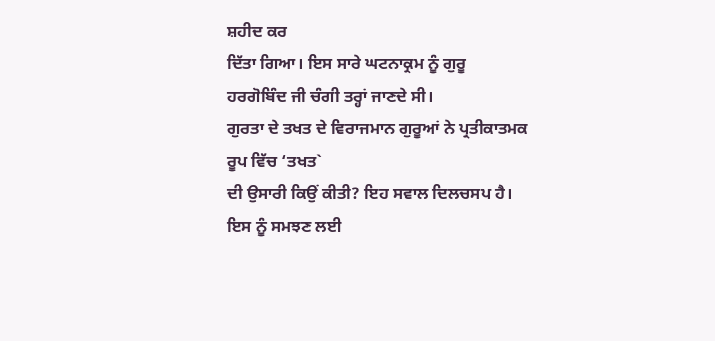ਸ਼ਹੀਦ ਕਰ
ਦਿੱਤਾ ਗਿਆ। ਇਸ ਸਾਰੇ ਘਟਨਾਕ੍ਰਮ ਨੂੰ ਗੁਰੂ ਹਰਗੋਬਿੰਦ ਜੀ ਚੰਗੀ ਤਰ੍ਹਾਂ ਜਾਣਦੇ ਸੀ।
ਗੁਰਤਾ ਦੇ ਤਖਤ ਦੇ ਵਿਰਾਜਮਾਨ ਗੁਰੂਆਂ ਨੇ ਪ੍ਰਤੀਕਾਤਮਕ ਰੂਪ ਵਿੱਚ ‘ਤਖਤ`
ਦੀ ਉਸਾਰੀ ਕਿਉਂ ਕੀਤੀ? ਇਹ ਸਵਾਲ ਦਿਲਚਸਪ ਹੈ। ਇਸ ਨੂੰ ਸਮਝਣ ਲਈ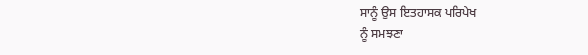ਸਾਨੂੰ ਉਸ ਇਤਹਾਸਕ ਪਰਿਪੇਖ
ਨੂੰ ਸਮਝਣਾ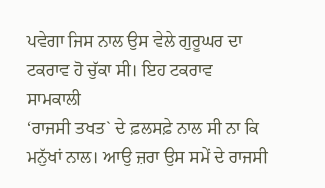ਪਵੇਗਾ ਜਿਸ ਨਾਲ ਉਸ ਵੇਲੇ ਗੁਰੂਘਰ ਦਾ ਟਕਰਾਵ ਹੋ ਚੁੱਕਾ ਸੀ। ਇਹ ਟਕਰਾਵ ਸਾਮਕਾਲੀ
‘ਰਾਜਸੀ ਤਖਤ` ਦੇ ਫ਼ਲਸਫ਼ੇ ਨਾਲ ਸੀ ਨਾ ਕਿ ਮਨੁੱਖਾਂ ਨਾਲ। ਆਉ ਜ਼ਰਾ ਉਸ ਸਮੇਂ ਦੇ ਰਾਜਸੀ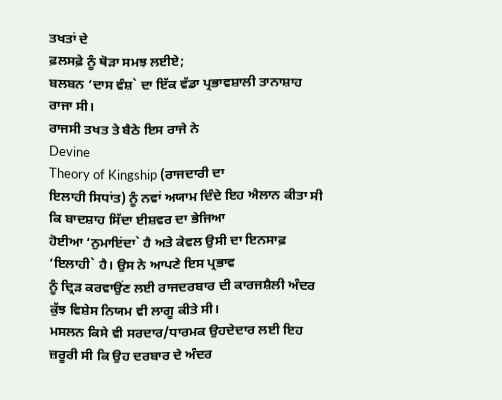ਤਖਤਾਂ ਦੇ
ਫ਼ਲਸਫ਼ੇ ਨੂੰ ਥੋੜਾ ਸਮਝ ਲਈਏ;
ਬਲਬਨ ‘ਦਾਸ ਵੰਸ਼` ਦਾ ਇੱਕ ਵੱਡਾ ਪ੍ਰਭਾਵਸ਼ਾਲੀ ਤਾਨਾਸ਼ਾਹ ਰਾਜਾ ਸੀ।
ਰਾਜਸੀ ਤਖਤ ਤੇ ਬੈਠੇ ਇਸ ਰਾਜੇ ਨੇ
Devine
Theory of Kingship (ਰਾਜਦਾਰੀ ਦਾ
ਇਲਾਹੀ ਸਿਧਾਂਤ) ਨੂੰ ਨਵਾਂ ਅਯਾਮ ਦਿੰਦੇ ਇਹ ਐਲਾਨ ਕੀਤਾ ਸੀ ਕਿ ਬਾਦਸ਼ਾਹ ਸਿੱਦਾ ਈਸ਼ਵਰ ਦਾ ਭੇਜਿਆ
ਹੋਈਆ ‘ਨੁਮਾਇਂਦਾ` ਹੈ ਅਤੇ ਕੇਵਲ ਉਸੀ ਦਾ ਇਨਸਾਫ਼ ‘ਇਲਾਹੀ` ਹੈ। ਉਸ ਨੇ ਆਪਣੇ ਇਸ ਪ੍ਰਭਾਵ
ਨੂੰ ਦ੍ਰਿੜ ਕਰਵਾਉਂਣ ਲਈ ਰਾਜਦਰਬਾਰ ਦੀ ਕਾਰਜਸ਼ੈਲੀ ਅੰਦਰ ਕੁੱਝ ਵਿਸ਼ੇਸ ਨਿਯਮ ਵੀ ਲਾਗੂ ਕੀਤੇ ਸੀ।
ਮਸਲਨ ਕਿਸੇ ਵੀ ਸਰਦਾਰ/ਧਾਰਮਕ ਉਹਦੇਦਾਰ ਲਈ ਇਹ ਜ਼ਰੂਰੀ ਸੀ ਕਿ ਉਹ ਦਰਬਾਰ ਦੇ ਅੰਦਰ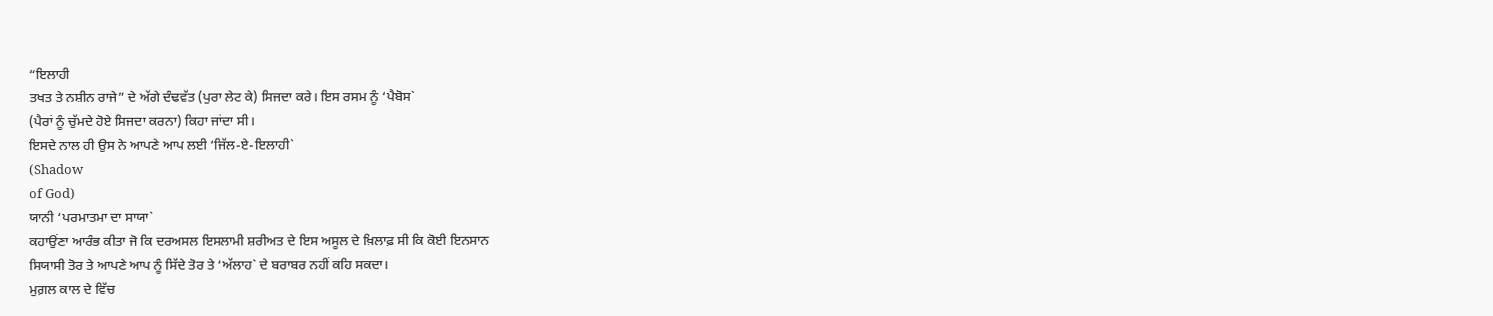“ਇਲਾਹੀ
ਤਖਤ ਤੇ ਨਸ਼ੀਨ ਰਾਜੇ” ਦੇ ਅੱਗੇ ਦੰਢਵੱਤ (ਪੁਰਾ ਲੇਟ ਕੇ) ਸਿਜਦਾ ਕਰੇ। ਇਸ ਰਸਮ ਨੂੰ ‘ਪੈਬੋਸ`
(ਪੈਰਾਂ ਨੂੰ ਚੁੱਮਦੇ ਹੋਏ ਸਿਜਦਾ ਕਰਨਾ) ਕਿਹਾ ਜਾਂਦਾ ਸੀ।
ਇਸਦੇ ਨਾਲ ਹੀ ਉਸ ਨੇ ਆਪਣੇ ਆਪ ਲਈ ‘ਜਿੱਲ-ਏ-ਇਲਾਹੀ`
(Shadow
of God)
ਯਾਨੀ ‘ਪਰਮਾਤਮਾ ਦਾ ਸਾਯਾ`
ਕਹਾਉਂਣਾ ਆਰੰਭ ਕੀਤਾ ਜੋ ਕਿ ਦਰਅਸਲ ਇਸਲਾਮੀ ਸ਼ਰੀਅਤ ਦੇ ਇਸ ਅਸੂਲ ਦੇ ਖ਼ਿਲਾਫ਼ ਸੀ ਕਿ ਕੋਈ ਇਨਸਾਨ
ਸਿਯਾਸੀ ਤੋਰ ਤੇ ਆਪਣੇ ਆਪ ਨੂੰ ਸਿੱਦੇ ਤੋਰ ਤੇ ‘ਅੱਲਾਹ` ਦੇ ਬਰਾਬਰ ਨਹੀਂ ਕਹਿ ਸਕਦਾ।
ਮੁਗ਼ਲ ਕਾਲ ਦੇ ਵਿੱਚ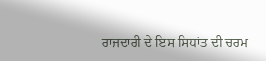ਰਾਜਦਾਰੀ ਦੇ ਇਸ ਸਿਧਾਂਤ ਦੀ ਚਰਮ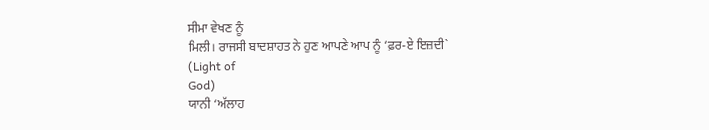ਸੀਮਾ ਵੇਖਣ ਨੂੰ
ਮਿਲੀ। ਰਾਜਸੀ ਬਾਦਸ਼ਾਹਤ ਨੇ ਹੁਣ ਆਪਣੇ ਆਪ ਨੂੰ ‘ਫ਼ਰ-ਏ ਇਜ਼ਦੀ`
(Light of
God)
ਯਾਨੀ ‘ਅੱਲਾਹ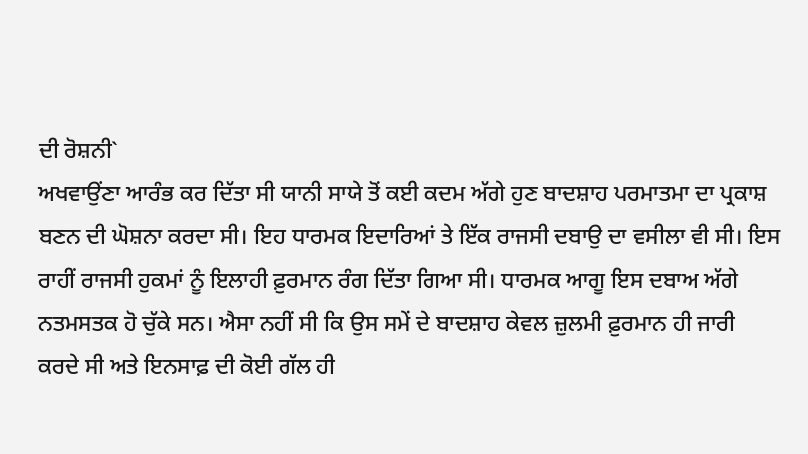ਦੀ ਰੋਸ਼ਨੀ`
ਅਖਵਾਉਂਣਾ ਆਰੰਭ ਕਰ ਦਿੱਤਾ ਸੀ ਯਾਨੀ ਸਾਯੇ ਤੋਂ ਕਈ ਕਦਮ ਅੱਗੇ ਹੁਣ ਬਾਦਸ਼ਾਹ ਪਰਮਾਤਮਾ ਦਾ ਪ੍ਰਕਾਸ਼
ਬਣਨ ਦੀ ਘੋਸ਼ਨਾ ਕਰਦਾ ਸੀ। ਇਹ ਧਾਰਮਕ ਇਦਾਰਿਆਂ ਤੇ ਇੱਕ ਰਾਜਸੀ ਦਬਾਉ ਦਾ ਵਸੀਲਾ ਵੀ ਸੀ। ਇਸ
ਰਾਹੀਂ ਰਾਜਸੀ ਹੁਕਮਾਂ ਨੂੰ ਇਲਾਹੀ ਫ਼ੁਰਮਾਨ ਰੰਗ ਦਿੱਤਾ ਗਿਆ ਸੀ। ਧਾਰਮਕ ਆਗੂ ਇਸ ਦਬਾਅ ਅੱਗੇ
ਨਤਮਸਤਕ ਹੋ ਚੁੱਕੇ ਸਨ। ਐਸਾ ਨਹੀਂ ਸੀ ਕਿ ਉਸ ਸਮੇਂ ਦੇ ਬਾਦਸ਼ਾਹ ਕੇਵਲ ਜ਼ੁਲਮੀ ਫ਼ੁਰਮਾਨ ਹੀ ਜਾਰੀ
ਕਰਦੇ ਸੀ ਅਤੇ ਇਨਸਾਫ਼ ਦੀ ਕੋਈ ਗੱਲ ਹੀ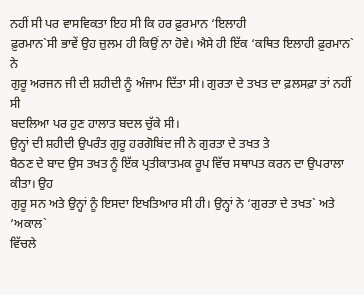ਨਹੀਂ ਸੀ ਪਰ ਵਾਸਵਿਕਤਾ ਇਹ ਸੀ ਕਿ ਹਰ ਫ਼ੁਰਮਾਨ ‘ਇਲਾਹੀ
ਫ਼ੁਰਮਾਨ`ਸੀ ਭਾਵੇਂ ਉਹ ਜ਼ੁਲਮ ਹੀ ਕਿਉਂ ਨਾ ਹੋਵੇ। ਐਸੇ ਹੀ ਇੱਕ ‘ਕਥਿਤ ਇਲਾਹੀ ਫ਼ੁਰਮਾਨ` ਨੇ
ਗੁਰੂ ਅਰਜਨ ਜੀ ਦੀ ਸ਼ਹੀਦੀ ਨੂੰ ਅੰਜਾਮ ਦਿੱਤਾ ਸੀ। ਗੁਰਤਾ ਦੇ ਤਖਤ ਦਾ ਫ਼ਲਸਫ਼ਾ ਤਾਂ ਨਹੀਂ ਸੀ
ਬਦਲਿਆ ਪਰ ਹੁਣ ਹਾਲਾਤ ਬਦਲ ਚੁੱਕੇ ਸੀ।
ਉਨ੍ਹਾਂ ਦੀ ਸ਼ਹੀਦੀ ਉਪਰੰਤ ਗੁਰੂ ਹਰਗੋਬਿਂਦ ਜੀ ਨੇ ਗੁਰਤਾ ਦੇ ਤਖਤ ਤੇ
ਬੈਠਣ ਦੇ ਬਾਦ ਉਸ ਤਖਤ ਨੂੰ ਇੱਕ ਪ੍ਰਤੀਕਾਤਮਕ ਰੂਪ ਵਿੱਚ ਸਥਾਪਤ ਕਰਨ ਦਾ ਉਪਰਾਲਾ ਕੀਤਾ। ਉਹ
ਗੁਰੂ ਸਨ ਅਤੇ ਉਨ੍ਹਾਂ ਨੂੰ ਇਸਦਾ ਇਖਤਿਆਰ ਸੀ ਹੀ। ਉਨ੍ਹਾਂ ਨੇ ‘ਗੁਰਤਾ ਦੇ ਤਖਤ` ਅਤੇ ‘ਅਕਾਲ`
ਵਿੱਚਲੇ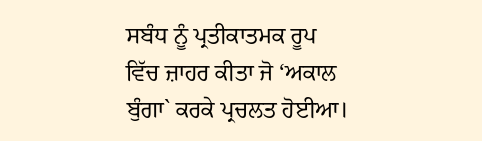ਸਬੰਧ ਨੂੰ ਪ੍ਰਤੀਕਾਤਮਕ ਰੂਪ ਵਿੱਚ ਜ਼ਾਹਰ ਕੀਤਾ ਜੋ ‘ਅਕਾਲ ਬੁੰਗਾ` ਕਰਕੇ ਪ੍ਰਚਲਤ ਹੋਈਆ।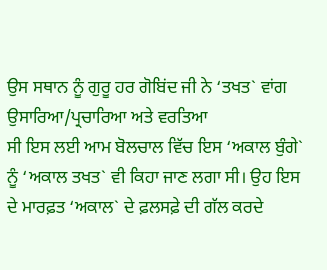ਉਸ ਸਥਾਨ ਨੂੰ ਗੁਰੂ ਹਰ ਗੋਬਿਂਦ ਜੀ ਨੇ ‘ਤਖਤ` ਵਾਂਗ ਉਸਾਰਿਆ/ਪ੍ਰਚਾਰਿਆ ਅਤੇ ਵਰਤਿਆ
ਸੀ ਇਸ ਲਈ ਆਮ ਬੋਲਚਾਲ ਵਿੱਚ ਇਸ ‘ਅਕਾਲ ਬੁੰਗੇ` ਨੂੰ ‘ਅਕਾਲ ਤਖਤ` ਵੀ ਕਿਹਾ ਜਾਣ ਲਗਾ ਸੀ। ਉਹ ਇਸ
ਦੇ ਮਾਰਫ਼ਤ ‘ਅਕਾਲ` ਦੇ ਫ਼ਲਸਫ਼ੇ ਦੀ ਗੱਲ ਕਰਦੇ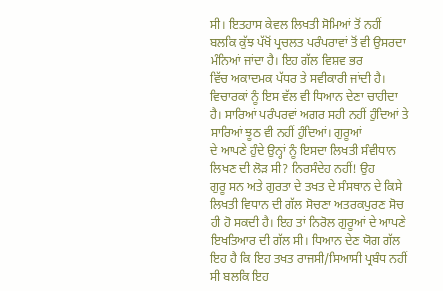ਸੀ। ਇਤਹਾਸ ਕੇਵਲ ਲਿਖਤੀ ਸੋਮਿਆਂ ਤੋਂ ਨਹੀਂ
ਬਲਕਿ ਕੁੱਝ ਪੱਖੋਂ ਪ੍ਰਚਲਤ ਪਰੰਪਰਾਵਾਂ ਤੋਂ ਵੀ ਉਸਰਦਾ ਮੰਨਿਆਂ ਜਾਂਦਾ ਹੈ। ਇਹ ਗੱਲ ਵਿਸ਼ਵ ਭਰ
ਵਿੱਚ ਅਕਾਦਮਕ ਪੱਧਰ ਤੇ ਸਵੀਕਾਰੀ ਜਾਂਦੀ ਹੈ। ਵਿਚਾਰਕਾਂ ਨੂੰ ਇਸ ਵੱਲ ਵੀ ਧਿਆਨ ਦੇਣਾ ਚਾਹੀਦਾ
ਹੈ। ਸਾਰਿਆਂ ਪਰੰਪਰਵਾਂ ਅਗਰ ਸਹੀ ਨਹੀਂ ਹੁੰਦਿਆਂ ਤੇ ਸਾਰਿਆਂ ਝੂਠ ਵੀ ਨਹੀਂ ਹੁੰਦਿਆਂ। ਗੁਰੂਆਂ
ਦੇ ਆਪਣੇ ਹੁੰਦੇ ਉਨ੍ਹਾਂ ਨੂੰ ਇਸਦਾ ਲਿਖਤੀ ਸੰਵੀਧਾਨ ਲਿਖਣ ਦੀ ਲੋੜ ਸੀ? ਨਿਰਸੰਦੇਹ ਨਹੀਂ! ਉਹ
ਗੁਰੂ ਸਨ ਅਤੇ ਗੁਰਤਾ ਦੇ ਤਖਤ ਦੇ ਸੰਸਥਾਨ ਦੇ ਕਿਸੇ ਲਿਖਤੀ ਵਿਧਾਨ ਦੀ ਗੱਲ ਸੋਚਣਾ ਅਤਰਕਪੁਰਣ ਸੋਚ
ਹੀ ਹੋ ਸਕਦੀ ਹੈ। ਇਹ ਤਾਂ ਨਿਰੋਲ ਗੁਰੂਆਂ ਦੇ ਆਪਣੇ ਇਖਤਿਆਰ ਦੀ ਗੱਲ ਸੀ। ਧਿਆਨ ਦੇਣ ਯੋਗ ਗੱਲ
ਇਹ ਹੈ ਕਿ ਇਹ ਤਖਤ ਰਾਜਸੀ/ਸਿਆਸੀ ਪ੍ਰਬੰਧ ਨਹੀਂ ਸੀ ਬਲਕਿ ਇਹ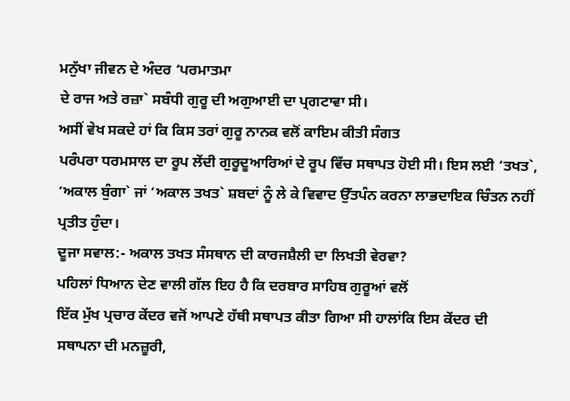ਮਨੁੱਖਾ ਜੀਵਨ ਦੇ ਅੰਦਰ ‘ਪਰਮਾਤਮਾ
ਦੇ ਰਾਜ ਅਤੇ ਰਜ਼ਾ` ਸਬੰਧੀ ਗੁਰੂ ਦੀ ਅਗੁਆਈ ਦਾ ਪ੍ਰਗਟਾਵਾ ਸੀ।
ਅਸੀਂ ਵੇਖ ਸਕਦੇ ਹਾਂ ਕਿ ਕਿਸ ਤਰਾਂ ਗੁਰੂ ਨਾਨਕ ਵਲੋਂ ਕਾਇਮ ਕੀਤੀ ਸੰਗਤ
ਪਰੰਪਰਾ ਧਰਮਸਾਲ ਦਾ ਰੂਪ ਲੇਂਦੀ ਗੁਰੂਦੂਆਰਿਆਂ ਦੇ ਰੂਪ ਵਿੱਚ ਸਥਾਪਤ ਹੋਈ ਸੀ। ਇਸ ਲਈ ‘ਤਖਤ`,
‘ਅਕਾਲ ਬੁੰਗਾ` ਜਾਂ ‘ਅਕਾਲ ਤਖਤ` ਸ਼ਬਦਾਂ ਨੂੰ ਲੇ ਕੇ ਵਿਵਾਦ ਉੱਤਪੰਨ ਕਰਨਾ ਲਾਭਦਾਇਕ ਚਿੰਤਨ ਨਹੀਂ
ਪ੍ਰਤੀਤ ਹੁੰਦਾ।
ਦੂਜਾ ਸਵਾਲ:- ਅਕਾਲ ਤਖਤ ਸੰਸਥਾਨ ਦੀ ਕਾਰਜਸ਼ੈਲੀ ਦਾ ਲਿਖਤੀ ਵੇਰਵਾ?
ਪਹਿਲਾਂ ਧਿਆਨ ਦੇਣ ਵਾਲੀ ਗੱਲ ਇਹ ਹੈ ਕਿ ਦਰਬਾਰ ਸਾਹਿਬ ਗੁਰੂਆਂ ਵਲੋਂ
ਇੱਕ ਮੁੱਖ ਪ੍ਰਚਾਰ ਕੇਂਦਰ ਵਜੋਂ ਆਪਣੇ ਹੱਥੀ ਸਥਾਪਤ ਕੀਤਾ ਗਿਆ ਸੀ ਹਾਲਾਂਕਿ ਇਸ ਕੇਂਦਰ ਦੀ
ਸਥਾਪਨਾ ਦੀ ਮਨਜ਼ੂਰੀ,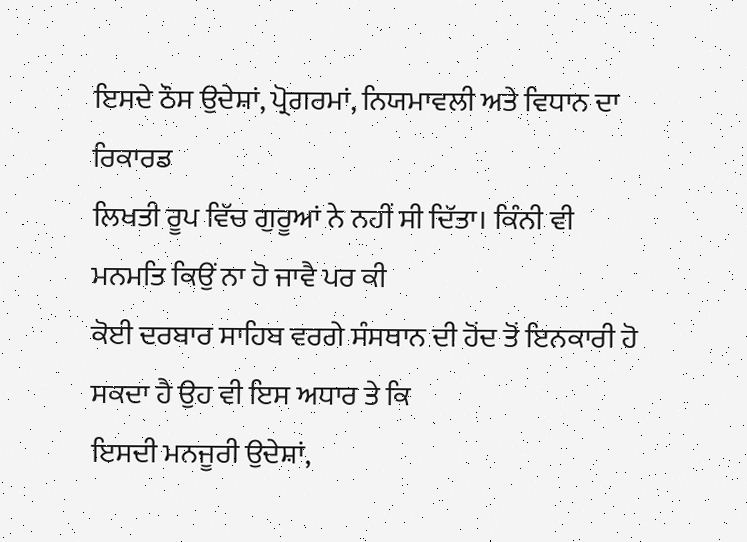ਇਸਦੇ ਠੌਸ ਉਦੇਸ਼ਾਂ, ਪ੍ਰੋਗਰਮਾਂ, ਨਿਯਮਾਵਲੀ ਅਤੇ ਵਿਧਾਨ ਦਾ ਰਿਕਾਰਡ
ਲਿਖਤੀ ਰੂਪ ਵਿੱਚ ਗੁਰੂਆਂ ਨੇ ਨਹੀਂ ਸੀ ਦਿੱਤਾ। ਕਿੰਨੀ ਵੀ ਮਨਮਤਿ ਕਿਉਂ ਨਾ ਹੋ ਜਾਵੈ ਪਰ ਕੀ
ਕੋਈ ਦਰਬਾਰ ਸਾਹਿਬ ਵਰਗੇ ਸੰਸਥਾਨ ਦੀ ਹੋਂਦ ਤੋਂ ਇਨਕਾਰੀ ਹੋ ਸਕਦਾ ਹੈ ਉਹ ਵੀ ਇਸ ਅਧਾਰ ਤੇ ਕਿ
ਇਸਦੀ ਮਨਜੂਰੀ ਉਦੇਸ਼ਾਂ,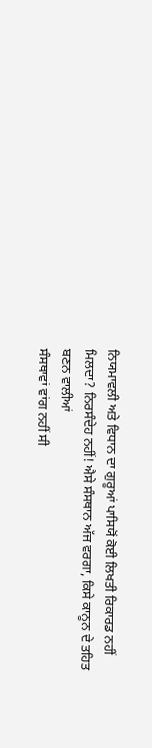ਨਿਯਮਾਵਲੀ ਅਤੇ ਵਿਧਾਨ ਦਾ ਗੁਰੂਆਂ ਪਾਸਿਯੋਂ ਕੋਈ ਲਿਖਤੀ ਰਿਕਾਰਡ ਨਹੀਂ
ਮਿਲਦਾ? ਨਿਰਸੰਦੇਹ ਨਹੀਂ! ਐਸੇ ਸੰਸਥਾਨ ਅੱਜ ਵਰਗਾ, ਕਿਸੇ ਕਾਨੂਨ ਦੇ ਤਹਿਤ ਬਣਨ ਵਾਲੀਆਂ
ਸੰਸਥਾਵਾਂ ਵਾਂਗ ਨਹੀਂ ਸੀ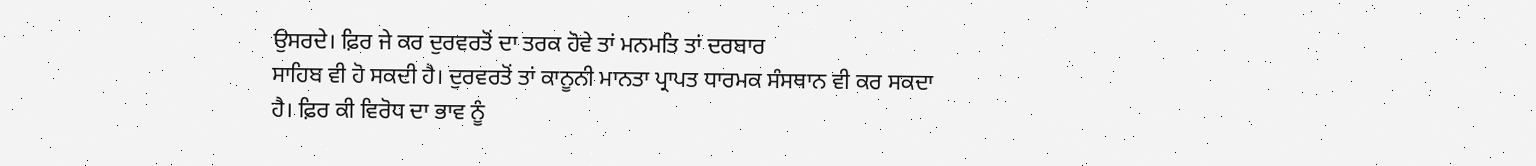ਉਸਰਦੇ। ਫ਼ਿਰ ਜੇ ਕਰ ਦੁਰਵਰਤੋਂ ਦਾ ਤਰਕ ਹੋਵੇ ਤਾਂ ਮਨਮਤਿ ਤਾਂ ਦਰਬਾਰ
ਸਾਹਿਬ ਵੀ ਹੋ ਸਕਦੀ ਹੈ। ਦੁਰਵਰਤੋਂ ਤਾਂ ਕਾਨੂਨੀ ਮਾਨਤਾ ਪ੍ਰਾਪਤ ਧਾਰਮਕ ਸੰਸਥਾਨ ਵੀ ਕਰ ਸਕਦਾ
ਹੈ। ਫ਼ਿਰ ਕੀ ਵਿਰੋਧ ਦਾ ਭਾਵ ਨੂੰ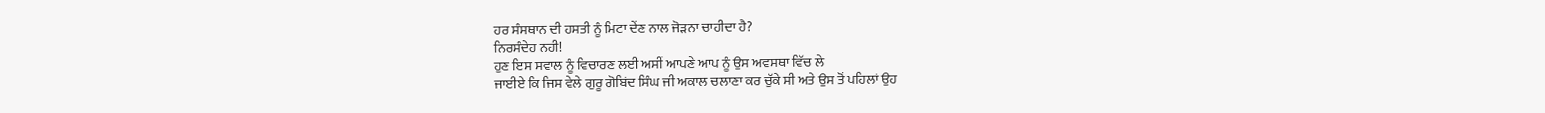ਹਰ ਸੰਸਥਾਨ ਦੀ ਹਸਤੀ ਨੂੰ ਮਿਟਾ ਦੇਂਣ ਨਾਲ ਜੋੜਨਾ ਚਾਹੀਦਾ ਹੈ?
ਨਿਰਸੰਦੇਹ ਨਹੀ!
ਹੁਣ ਇਸ ਸਵਾਲ ਨੂੰ ਵਿਚਾਰਣ ਲਈ ਅਸੀਂ ਆਪਣੇ ਆਪ ਨੂੰ ਉਸ ਅਵਸਥਾ ਵਿੱਚ ਲੇ
ਜਾਈਏ ਕਿ ਜਿਸ ਵੇਲੇ ਗੁਰੂ ਗੋਬਿਂਦ ਸਿੰਘ ਜੀ ਅਕਾਲ ਚਲਾਣਾ ਕਰ ਚੁੱਕੇ ਸੀ ਅਤੇ ਉਸ ਤੋਂ ਪਹਿਲਾਂ ਉਹ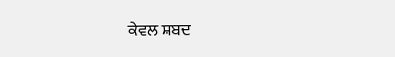ਕੇਵਲ ਸ਼ਬਦ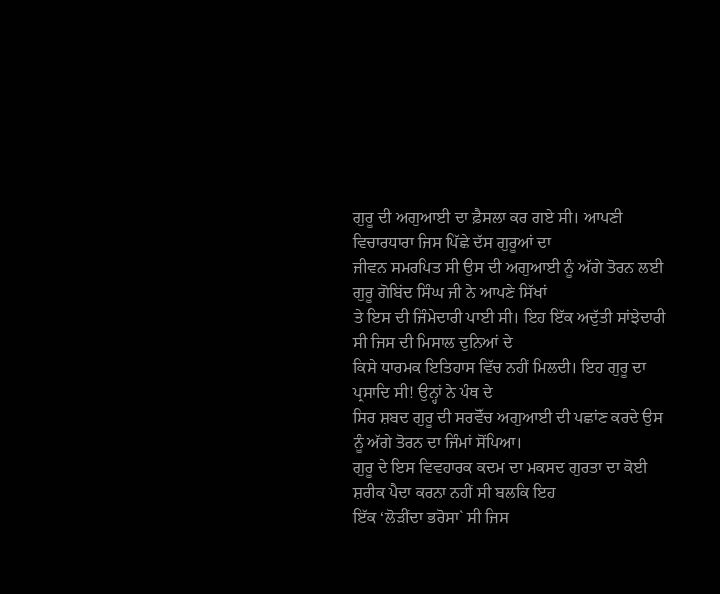ਗੁਰੂ ਦੀ ਅਗੁਆਈ ਦਾ ਫ਼ੈਸਲਾ ਕਰ ਗਏ ਸੀ। ਆਪਣੀ ਵਿਚਾਰਧਾਰਾ ਜਿਸ ਪਿੱਛੇ ਦੱਸ ਗੁਰੂਆਂ ਦਾ
ਜੀਵਨ ਸਮਰਪਿਤ ਸੀ ਉਸ ਦੀ ਅਗੁਆਈ ਨੂੰ ਅੱਗੇ ਤੋਰਨ ਲਈ ਗੁਰੂ ਗੋਬਿਂਦ ਸਿੰਘ ਜੀ ਨੇ ਆਪਣੇ ਸਿੱਖਾਂ
ਤੇ ਇਸ ਦੀ ਜਿੰਮੇਦਾਰੀ ਪਾਈ ਸੀ। ਇਹ ਇੱਕ ਅਦੁੱਤੀ ਸਾਂਝੇਦਾਰੀ ਸੀ ਜਿਸ ਦੀ ਮਿਸਾਲ ਦੁਨਿਆਂ ਦੇ
ਕਿਸੇ ਧਾਰਮਕ ਇਤਿਹਾਸ ਵਿੱਚ ਨਹੀਂ ਮਿਲਦੀ। ਇਹ ਗੁਰੂ ਦਾ ਪ੍ਰਸਾਦਿ ਸੀ! ਉਨ੍ਹਾਂ ਨੇ ਪੰਥ ਦੇ
ਸਿਰ ਸ਼ਬਦ ਗੁਰੂ ਦੀ ਸਰਵੋੱਚ ਅਗੁਆਈ ਦੀ ਪਛਾਂਣ ਕਰਦੇ ਉਸ ਨੂੰ ਅੱਗੇ ਤੋਰਨ ਦਾ ਜਿੰਮਾਂ ਸੋਂਪਿਆ।
ਗੁਰੂ ਦੇ ਇਸ ਵਿਵਹਾਰਕ ਕਦਮ ਦਾ ਮਕਸਦ ਗੁਰਤਾ ਦਾ ਕੋਈ ਸ਼ਰੀਕ ਪੈਦਾ ਕਰਨਾ ਨਹੀਂ ਸੀ ਬਲਕਿ ਇਹ
ਇੱਕ ‘ਲੋੜੀਂਦਾ ਭਰੋਸਾ` ਸੀ ਜਿਸ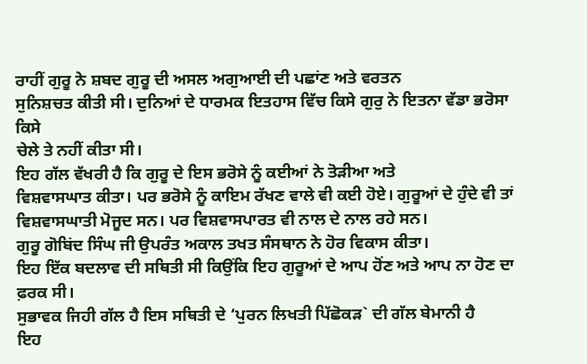ਰਾਹੀਂ ਗੁਰੂ ਨੇ ਸ਼ਬਦ ਗੁਰੂ ਦੀ ਅਸਲ ਅਗੁਆਈ ਦੀ ਪਛਾਂਣ ਅਤੇ ਵਰਤਨ
ਸੁਨਿਸ਼ਚਤ ਕੀਤੀ ਸੀ। ਦੁਨਿਆਂ ਦੇ ਧਾਰਮਕ ਇਤਹਾਸ ਵਿੱਚ ਕਿਸੇ ਗੁਰੁ ਨੇ ਇਤਨਾ ਵੱਡਾ ਭਰੋਸਾ ਕਿਸੇ
ਚੇਲੇ ਤੇ ਨਹੀਂ ਕੀਤਾ ਸੀ।
ਇਹ ਗੱਲ ਵੱਖਰੀ ਹੈ ਕਿ ਗੁਰੂ ਦੇ ਇਸ ਭਰੋਸੇ ਨੂੰ ਕਈਆਂ ਨੇ ਤੋੜੀਆ ਅਤੇ
ਵਿਸ਼ਵਾਸਘਾਤ ਕੀਤਾ। ਪਰ ਭਰੋਸੇ ਨੂੰ ਕਾਇਮ ਰੱਖਣ ਵਾਲੇ ਵੀ ਕਈ ਹੋਏ। ਗੁਰੂਆਂ ਦੇ ਹੁੰਦੇ ਵੀ ਤਾਂ
ਵਿਸ਼ਵਾਸਘਾਤੀ ਮੋਜੂਦ ਸਨ। ਪਰ ਵਿਸ਼ਵਾਸਪਾਰਤ ਵੀ ਨਾਲ ਦੇ ਨਾਲ ਰਹੇ ਸਨ।
ਗੁਰੂ ਗੋਬਿਂਦ ਸਿੰਘ ਜੀ ਉਪਰੰਤ ਅਕਾਲ ਤਖਤ ਸੰਸਥਾਨ ਨੇ ਹੋਰ ਵਿਕਾਸ ਕੀਤਾ।
ਇਹ ਇੱਕ ਬਦਲਾਵ ਦੀ ਸਥਿਤੀ ਸੀ ਕਿਉਂਕਿ ਇਹ ਗੁਰੂਆਂ ਦੇ ਆਪ ਹੋਂਣ ਅਤੇ ਆਪ ਨਾ ਹੋਣ ਦਾ ਫ਼ਰਕ ਸੀ।
ਸੁਭਾਵਕ ਜਿਹੀ ਗੱਲ ਹੈ ਇਸ ਸਥਿਤੀ ਦੇ ‘ਪੁਰਨ ਲਿਖਤੀ ਪਿੱਛੋਕੜ` ਦੀ ਗੱਲ ਬੇਮਾਨੀ ਹੈ
ਇਹ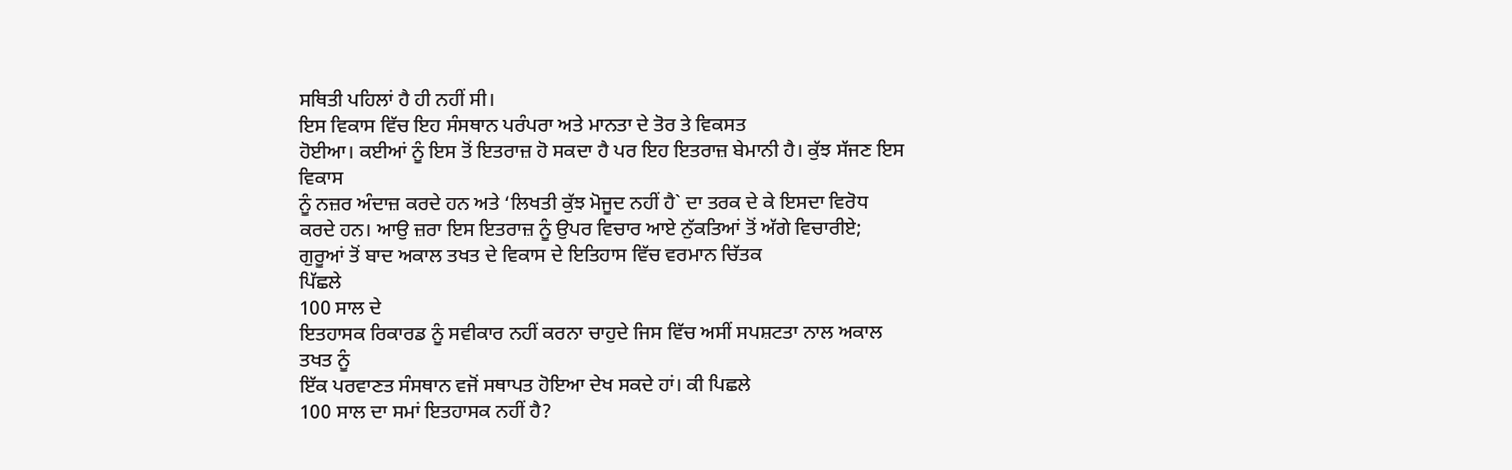ਸਥਿਤੀ ਪਹਿਲਾਂ ਹੈ ਹੀ ਨਹੀਂ ਸੀ।
ਇਸ ਵਿਕਾਸ ਵਿੱਚ ਇਹ ਸੰਸਥਾਨ ਪਰੰਪਰਾ ਅਤੇ ਮਾਨਤਾ ਦੇ ਤੋਰ ਤੇ ਵਿਕਸਤ
ਹੋਈਆ। ਕਈਆਂ ਨੂੰ ਇਸ ਤੋਂ ਇਤਰਾਜ਼ ਹੋ ਸਕਦਾ ਹੈ ਪਰ ਇਹ ਇਤਰਾਜ਼ ਬੇਮਾਨੀ ਹੈ। ਕੁੱਝ ਸੱਜਣ ਇਸ ਵਿਕਾਸ
ਨੂੰ ਨਜ਼ਰ ਅੰਦਾਜ਼ ਕਰਦੇ ਹਨ ਅਤੇ ‘ਲਿਖਤੀ ਕੁੱਝ ਮੋਜੂਦ ਨਹੀਂ ਹੈ` ਦਾ ਤਰਕ ਦੇ ਕੇ ਇਸਦਾ ਵਿਰੋਧ
ਕਰਦੇ ਹਨ। ਆਉ ਜ਼ਰਾ ਇਸ ਇਤਰਾਜ਼ ਨੂੰ ਉਪਰ ਵਿਚਾਰ ਆਏ ਨੁੱਕਤਿਆਂ ਤੋਂ ਅੱਗੇ ਵਿਚਾਰੀਏ;
ਗੁਰੂਆਂ ਤੋਂ ਬਾਦ ਅਕਾਲ ਤਖਤ ਦੇ ਵਿਕਾਸ ਦੇ ਇਤਿਹਾਸ ਵਿੱਚ ਵਰਮਾਨ ਚਿੱਤਕ
ਪਿੱਛਲੇ
100 ਸਾਲ ਦੇ
ਇਤਹਾਸਕ ਰਿਕਾਰਡ ਨੂੰ ਸਵੀਕਾਰ ਨਹੀਂ ਕਰਨਾ ਚਾਹੁਦੇ ਜਿਸ ਵਿੱਚ ਅਸੀਂ ਸਪਸ਼ਟਤਾ ਨਾਲ ਅਕਾਲ ਤਖਤ ਨੂੰ
ਇੱਕ ਪਰਵਾਣਤ ਸੰਸਥਾਨ ਵਜੋਂ ਸਥਾਪਤ ਹੋਇਆ ਦੇਖ ਸਕਦੇ ਹਾਂ। ਕੀ ਪਿਛਲੇ
100 ਸਾਲ ਦਾ ਸਮਾਂ ਇਤਹਾਸਕ ਨਹੀਂ ਹੈ?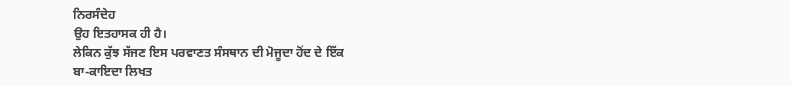ਨਿਰਸੰਦੇਹ
ਉਹ ਇਤਹਾਸਕ ਹੀ ਹੈ।
ਲੇਕਿਨ ਕੁੱਝ ਸੱਜਣ ਇਸ ਪਰਵਾਣਤ ਸੰਸਥਾਨ ਦੀ ਮੋਜੂਦਾ ਹੋਂਦ ਦੇ ਇੱਕ
ਬਾ-ਕਾਇਦਾ ਲਿਖਤ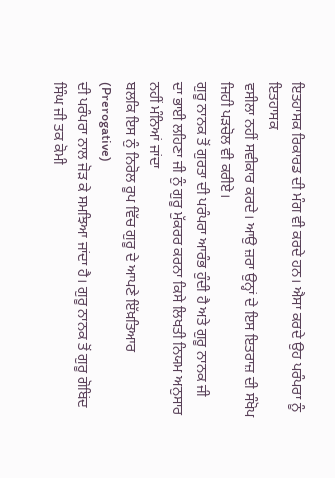ਇਤਹਾਸਕ ਰਿਕਾਰਡ ਦੀ ਮੰਗ ਵੀ ਕਰਦੇ ਹਨ। ਐਸਾ ਕਰਦੇ ਉਹ ਪਰੰਪਰਾ ਨੂੰ ਇਤਹਾਸਕ
ਵਸੀਲਾ ਨਹੀਂ ਸਵੀਕਾਰ ਕਰਦੇ। ਆਉ ਜ਼ਰਾ ਉਨ੍ਹਾਂ ਦੇ ਇਸ ਇਤਰਾਜ਼ ਦੀ ਸੰਖੋਪ ਜਿਹੀ ਪੜਚੋਲ ਵੀ ਕਰੀਏ।
ਗੁਰੂ ਨਾਨਕ ਤੋਂ ਗੁਰਤਾ ਦੀ ਪਰੰਪਰਾ ਆਰੰਭ ਹੁੰਦੀ ਹੈ ਅਤੇ ਗੁਰੂ ਨਾਨਕ ਜੀ
ਦਾ ਭਾਈ ਲਹਿਣਾ ਜੀ ਨੁੰ ਗੁਰੂ ਮੁੱਕਰਰ ਕਰਨਾ ਕਿਸੇ ਲਿਖਤੀ ਨਿਯਮ ਅਨੁਸਾਰ ਨਹੀਂ ਮੰਨਿਆਂ ਜਾਂਦਾ
ਬਲਕਿ ਇਸ ਨੁੰ ਨਿਰੋਲ ਰੂਪ ਵਿੱਚ ਗੁਰੂ ਦੇ ਆਪਣੇ ਇੱਖ਼ਤਿਆਰ
(Prerogative)
ਦੀ ਪਰੰਪਰਾ ਨਾਲ ਜੋੜ ਕੇ ਸਮਝਿਆ ਜਾਂਦਾ ਹੈ। ਗੁਰੂ ਨਾਨਕ ਤੋਂ ਗੁਰੂ ਗੋਬਿਂਦ ਸਿੰਘ ਜੀ ਤਕ ਕੋਮੀ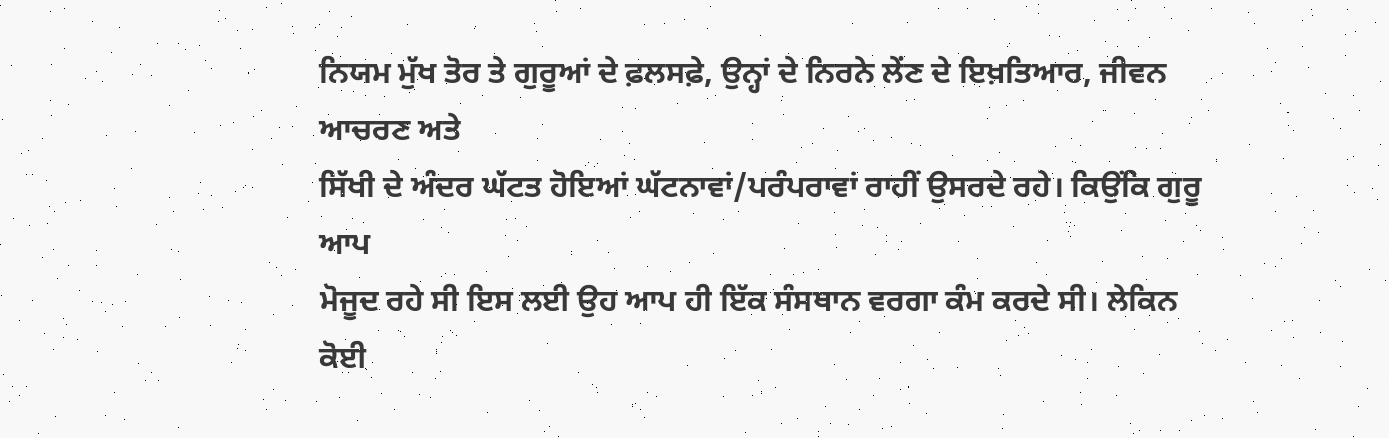ਨਿਯਮ ਮੁੱਖ ਤੋਰ ਤੇ ਗੁਰੂਆਂ ਦੇ ਫ਼ਲਸਫ਼ੇ, ਉਨ੍ਹਾਂ ਦੇ ਨਿਰਨੇ ਲੇਂਣ ਦੇ ਇਖ਼ਤਿਆਰ, ਜੀਵਨ ਆਚਰਣ ਅਤੇ
ਸਿੱਖੀ ਦੇ ਅੰਦਰ ਘੱਟਤ ਹੋਇਆਂ ਘੱਟਨਾਵਾਂ/ਪਰੰਪਰਾਵਾਂ ਰਾਹੀਂ ਉਸਰਦੇ ਰਹੇ। ਕਿਉਂਕਿ ਗੁਰੂ ਆਪ
ਮੋਜੂਦ ਰਹੇ ਸੀ ਇਸ ਲਈ ਉਹ ਆਪ ਹੀ ਇੱਕ ਸੰਸਥਾਨ ਵਰਗਾ ਕੰਮ ਕਰਦੇ ਸੀ। ਲੇਕਿਨ ਕੋਈ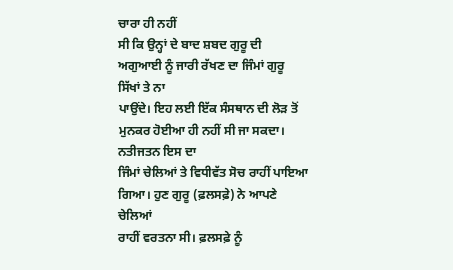ਚਾਰਾ ਹੀ ਨਹੀਂ
ਸੀ ਕਿ ਉਨ੍ਹਾਂ ਦੇ ਬਾਦ ਸ਼ਬਦ ਗੁਰੂ ਦੀ ਅਗੁਆਈ ਨੂੰ ਜਾਰੀ ਰੱਖਣ ਦਾ ਜਿੰਮਾਂ ਗੁਰੂ ਸਿੱਖਾਂ ਤੇ ਨਾ
ਪਾਉਂਦੇ। ਇਹ ਲਈ ਇੱਕ ਸੰਸਥਾਨ ਦੀ ਲੋੜ ਤੋਂ ਮੁਨਕਰ ਹੋਈਆ ਹੀ ਨਹੀਂ ਸੀ ਜਾ ਸਕਦਾ। ਨਤੀਜਤਨ ਇਸ ਦਾ
ਜਿੰਮਾਂ ਚੇਲਿਆਂ ਤੇ ਵਿਧੀਵੱਤ ਸੋਚ ਰਾਹੀਂ ਪਾਇਆ ਗਿਆ। ਹੁਣ ਗੁਰੂ (ਫ਼ਲਸਫ਼ੇ) ਨੇ ਆਪਣੇ ਚੇਲਿਆਂ
ਰਾਹੀਂ ਵਰਤਨਾ ਸੀ। ਫ਼ਲਸਫ਼ੇ ਨੂੰ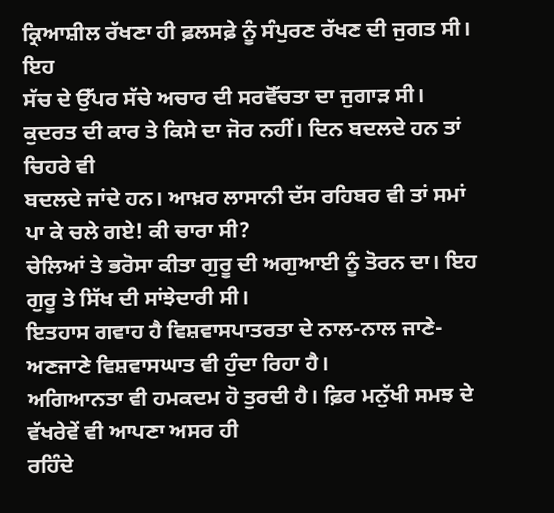ਕ੍ਰਿਆਸ਼ੀਲ ਰੱਖਣਾ ਹੀ ਫ਼ਲਸਫ਼ੇ ਨੂੰ ਸੰਪੁਰਣ ਰੱਖਣ ਦੀ ਜੁਗਤ ਸੀ। ਇਹ
ਸੱਚ ਦੇ ਉੱਪਰ ਸੱਚੇ ਅਚਾਰ ਦੀ ਸਰਵੋੱਚਤਾ ਦਾ ਜੁਗਾੜ ਸੀ।
ਕੁਦਰਤ ਦੀ ਕਾਰ ਤੇ ਕਿਸੇ ਦਾ ਜੋਰ ਨਹੀਂ। ਦਿਨ ਬਦਲਦੇ ਹਨ ਤਾਂ ਚਿਹਰੇ ਵੀ
ਬਦਲਦੇ ਜਾਂਦੇ ਹਨ। ਆਖ਼ਰ ਲਾਸਾਨੀ ਦੱਸ ਰਹਿਬਰ ਵੀ ਤਾਂ ਸਮਾਂ ਪਾ ਕੇ ਚਲੇ ਗਏ! ਕੀ ਚਾਰਾ ਸੀ?
ਚੇਲਿਆਂ ਤੇ ਭਰੋਸਾ ਕੀਤਾ ਗੁਰੂ ਦੀ ਅਗੁਆਈ ਨੂੰ ਤੋਰਨ ਦਾ। ਇਹ ਗੁਰੂ ਤੇ ਸਿੱਖ ਦੀ ਸਾਂਝੇਦਾਰੀ ਸੀ।
ਇਤਹਾਸ ਗਵਾਹ ਹੈ ਵਿਸ਼ਵਾਸਪਾਤਰਤਾ ਦੇ ਨਾਲ-ਨਾਲ ਜਾਣੇ-ਅਣਜਾਣੇ ਵਿਸ਼ਵਾਸਘਾਤ ਵੀ ਹੁੰਦਾ ਰਿਹਾ ਹੈ।
ਅਗਿਆਨਤਾ ਵੀ ਹਮਕਦਮ ਹੋ ਤੁਰਦੀ ਹੈ। ਫ਼ਿਰ ਮਨੁੱਖੀ ਸਮਝ ਦੇ ਵੱਖਰੇਵੇਂ ਵੀ ਆਪਣਾ ਅਸਰ ਹੀ
ਰਹਿੰਦੇ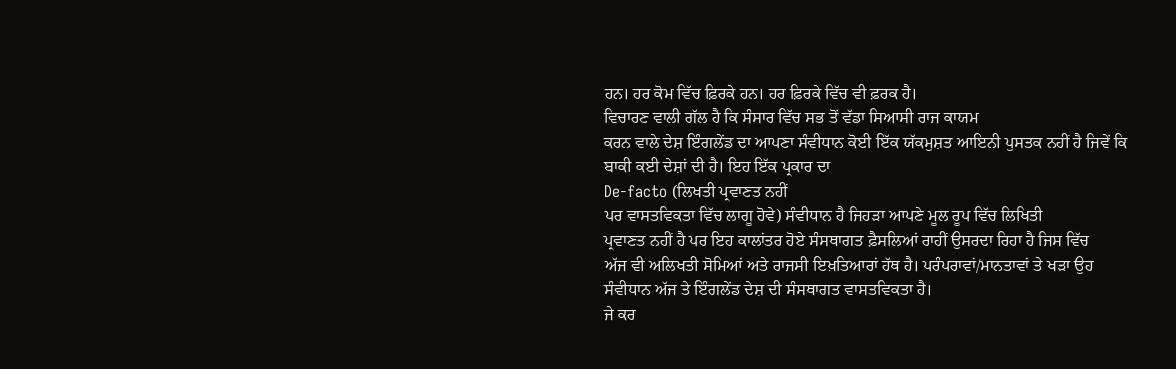ਹਨ। ਹਰ ਕੋਮ ਵਿੱਚ ਫ਼ਿਰਕੇ ਹਨ। ਹਰ ਫ਼ਿਰਕੇ ਵਿੱਚ ਵੀ ਫ਼ਰਕ ਹੈ।
ਵਿਚਾਰਣ ਵਾਲੀ ਗੱਲ ਹੈ ਕਿ ਸੰਸਾਰ ਵਿੱਚ ਸਭ ਤੋਂ ਵੱਡਾ ਸਿਆਸੀ ਰਾਜ ਕਾਯਮ
ਕਰਨ ਵਾਲੇ ਦੇਸ਼ ਇੰਗਲੇਂਡ ਦਾ ਆਪਣਾ ਸੰਵੀਧਾਨ ਕੋਈ ਇੱਕ ਯੱਕਮੁਸ਼ਤ ਆਇਨੀ ਪੁਸਤਕ ਨਹੀਂ ਹੈ ਜਿਵੇਂ ਕਿ
ਬਾਕੀ ਕਈ ਦੇਸ਼ਾਂ ਦੀ ਹੈ। ਇਹ ਇੱਕ ਪ੍ਰਕਾਰ ਦਾ
De-facto (ਲਿਖਤੀ ਪ੍ਰਵਾਣਤ ਨਹੀਂ
ਪਰ ਵਾਸਤਵਿਕਤਾ ਵਿੱਚ ਲਾਗੂ ਹੋਵੇ) ਸੰਵੀਧਾਨ ਹੈ ਜਿਹੜਾ ਆਪਣੇ ਮੂਲ ਰੂਪ ਵਿੱਚ ਲਿਖਿਤੀ
ਪ੍ਰਵਾਣਤ ਨਹੀਂ ਹੈ ਪਰ ਇਹ ਕਾਲਾਂਤਰ ਹੋਏ ਸੰਸਥਾਗਤ ਫ਼ੈਸਲਿਆਂ ਰਾਹੀਂ ਉਸਰਦਾ ਰਿਹਾ ਹੈ ਜਿਸ ਵਿੱਚ
ਅੱਜ ਵੀ ਅਲਿਖਤੀ ਸੋਮਿਆਂ ਅਤੇ ਰਾਜਸੀ ਇਖ਼ਤਿਆਰਾਂ ਹੱਥ ਹੈ। ਪਰੰਪਰਾਵਾਂ/ਮਾਨਤਾਵਾਂ ਤੇ ਖੜਾ ਉਹ
ਸੰਵੀਧਾਨ ਅੱਜ ਤੇ ਇੰਗਲੇਂਡ ਦੇਸ਼ ਦੀ ਸੰਸਥਾਗਤ ਵਾਸਤਵਿਕਤਾ ਹੈ।
ਜੇ ਕਰ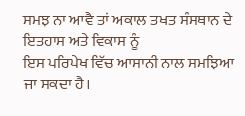ਸਮਝ ਨਾ ਆਵੈ ਤਾਂ ਅਕਾਲ ਤਖਤ ਸੰਸਥਾਨ ਦੇ ਇਤਹਾਸ ਅਤੇ ਵਿਕਾਸ ਨੂੰ
ਇਸ ਪਰਿਪੇਖ ਵਿੱਚ ਆਸਾਨੀ ਨਾਲ ਸਮਝਿਆ ਜਾ ਸਕਦਾ ਹੈ।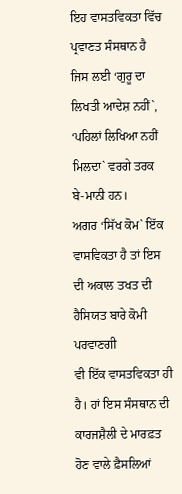ਇਹ ਵਾਸਤਵਿਕਤਾ ਵਿੱਚ ਪ੍ਰਵਾਣਤ ਸੰਸਥਾਨ ਹੈ
ਜਿਸ ਲਈ ‘ਗੁਰੂ ਦਾ ਲਿਖਤੀ ਆਦੇਸ਼ ਨਹੀਂ`, ‘ਪਹਿਲਾਂ ਲਿਖਿਆ ਨਹੀਂ ਮਿਲਦਾ` ਵਰਗੇ ਤਰਕ ਬੇ-ਮਾਨੀ ਹਨ।
ਅਗਰ ‘ਸਿੱਖ ਕੋਮ` ਇੱਕ ਵਾਸਵਿਕਤਾ ਹੈ ਤਾਂ ਇਸ ਦੀ ਅਕਾਲ ਤਖਤ ਦੀ ਹੈਸਿਯਤ ਬਾਰੇ ਕੋਮੀ ਪਰਵਾਣਗੀ
ਵੀ ਇੱਕ ਵਾਸਤਵਿਕਤਾ ਹੀ ਹੈ। ਹਾਂ ਇਸ ਸੰਸਥਾਨ ਦੀ ਕਾਰਜਸ਼ੈਲੀ ਦੇ ਮਾਰਫ਼ਤ ਹੋਣ ਵਾਲੇ ਫ਼ੈਸਲਿਆਂ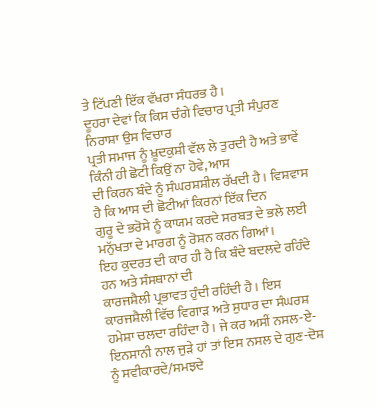ਤੇ ਟਿੱਪਣੀ ਇੱਕ ਵੱਖਰਾ ਸੰਧਰਭ ਹੈ।
ਦੂਹਰਾ ਦੇਵਾਂ ਕਿ ਕਿਸ ਚੰਗੇ ਵਿਚਾਰ ਪ੍ਰਤੀ ਸੰਪੁਰਣ ਨਿਰਾਸ਼ਾ ਉਸ ਵਿਚਾਰ
ਪ੍ਰਤੀ ਸਮਾਜ ਨੂੰ ਖ਼ੂਦਕੁਸ਼ੀ ਵੱਲ ਲੇ ਤੁਰਦੀ ਹੈ ਅਤੇ ਭਾਵੇਂ ਕਿੰਨੀ ਹੀ ਛੋਟੀ ਕਿਉਂ ਨਾ ਹੋਵੇ, ਆਸ
ਦੀ ਕਿਰਨ ਬੰਦੇ ਨੂੰ ਸੰਘਰਸ਼ਸ਼ੀਲ ਰੱਖਦੀ ਹੈ। ਵਿਸ਼ਵਾਸ ਹੈ ਕਿ ਆਸ ਦੀ ਛੋਟੀਆਂ ਕਿਰਨਾਂ ਇੱਕ ਦਿਨ
ਗੁਰੂ ਦੇ ਭਰੋਸੇ ਨੂੰ ਕਾਯਮ ਕਰਦੇ ਸਰਬਤ ਦੇ ਭਲੇ ਲਈ ਮਨੁੱਖਤਾ ਦੇ ਮਾਰਗ ਨੂੰ ਰੋਸ਼ਨ ਕਰਨ ਗਿਆਂ।
ਇਹ ਕੁਦਰਤ ਦੀ ਕਾਰ ਹੀ ਹੈ ਕਿ ਬੰਦੇ ਬਦਲਦੇ ਰਹਿੰਦੇ ਹਨ ਅਤੇ ਸੰਸਥਾਨਾਂ ਦੀ
ਕਾਰਜਸ਼ੈਲੀ ਪ੍ਰਭਾਵਤ ਹੁੰਦੀ ਰਹਿੰਦੀ ਹੈ। ਇਸ ਕਾਰਜਸ਼ੈਲੀ ਵਿੱਚ ਵਿਗਾੜ ਅਤੇ ਸੁਧਾਰ ਦਾ ਸੰਘਰਸ਼
ਹਮੇਸ਼ਾ ਚਲਦਾ ਰਹਿੰਦਾ ਹੈ। ਜੇ ਕਰ ਅਸੀਂ ਨਸਲ-ਏ-ਇਨਸਾਨੀ ਨਾਲ ਜੁੜੇ ਹਾਂ ਤਾਂ ਇਸ ਨਸਲ ਦੇ ਗੁਣ-ਦੋਸ਼
ਨੂੰ ਸਵੀਕਾਰਦੇ/ਸਮਝਦੇ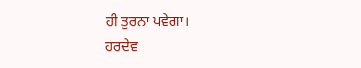ਹੀ ਤੁਰਨਾ ਪਵੇਗਾ।
ਹਰਦੇਵ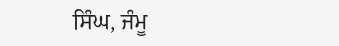ਸਿੰਘ, ਜੰਮੂ